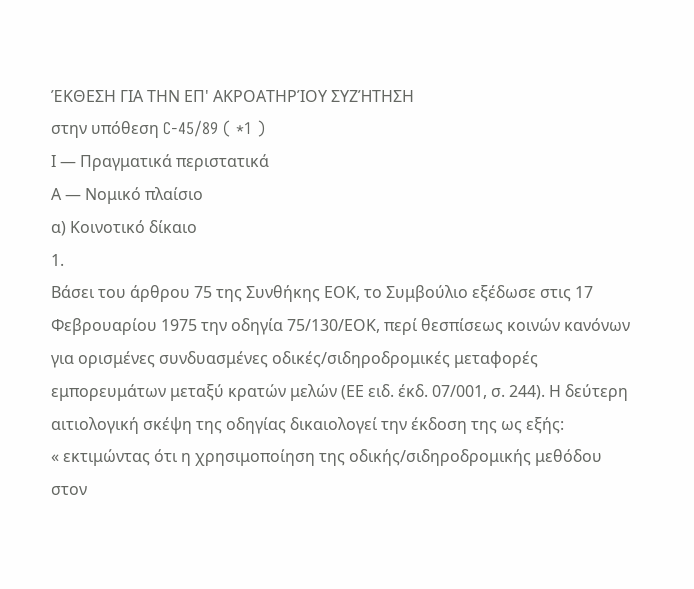ΈΚΘΕΣΗ ΓΙΑ ΤΗΝ ΕΠ' ΑΚΡΟΑΤΗΡΊΟΥ ΣΥΖΉΤΗΣΗ
στην υπόθεση C-45/89 ( *1 )
Ι — Πραγματικά περιστατικά
Α — Νομικό πλαίσιο
α) Κοινοτικό δίκαιο
1.
Βάσει του άρθρου 75 της Συνθήκης ΕΟΚ, το Συμβούλιο εξέδωσε στις 17 Φεβρουαρίου 1975 την οδηγία 75/130/ΕΟΚ, περί θεσπίσεως κοινών κανόνων για ορισμένες συνδυασμένες οδικές/σιδηροδρομικές μεταφορές εμπορευμάτων μεταξύ κρατών μελών (ΕΕ ειδ. έκδ. 07/001, σ. 244). Η δεύτερη αιτιολογική σκέψη της οδηγίας δικαιολογεί την έκδοση της ως εξής:
« εκτιμώντας ότι η χρησιμοποίηση της οδικής/σιδηροδρομικής μεθόδου στον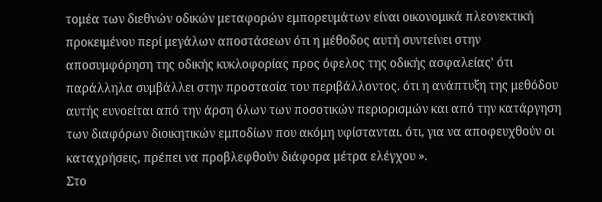τομέα των διεθνών οδικών μεταφορών εμπορευμάτων είναι οικονομικά πλεονεκτική προκειμένου περί μεγάλων αποστάσεων ότι η μέθοδος αυτή συντείνει στην αποσυμφόρηση της οδικής κυκλοφορίας προς όφελος της οδικής ασφαλείας' ότι παράλληλα συμβάλλει στην προστασία του περιβάλλοντος. ότι η ανάπτυξη της μεθόδου αυτής ευνοείται από την άρση όλων των ποσοτικών περιορισμών και από την κατάργηση των διαφόρων διοικητικών εμποδίων που ακόμη υφίστανται. ότι, για να αποφευχθούν οι καταχρήσεις, πρέπει να προβλεφθούν διάφορα μέτρα ελέγχου ».
Στο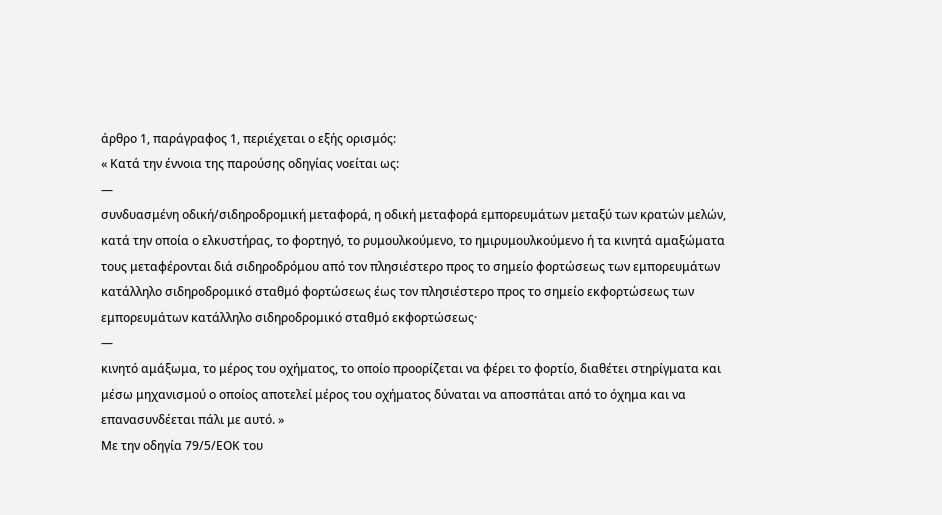άρθρο 1, παράγραφος 1, περιέχεται ο εξής ορισμός:
« Κατά την έννοια της παρούσης οδηγίας νοείται ως:
—
συνδυασμένη οδική/σιδηροδρομική μεταφορά, η οδική μεταφορά εμπορευμάτων μεταξύ των κρατών μελών, κατά την οποία ο ελκυστήρας, το φορτηγό, το ρυμουλκούμενο, το ημιρυμουλκούμενο ή τα κινητά αμαξώματα τους μεταφέρονται διά σιδηροδρόμου από τον πλησιέστερο προς το σημείο φορτώσεως των εμπορευμάτων κατάλληλο σιδηροδρομικό σταθμό φορτώσεως έως τον πλησιέστερο προς το σημείο εκφορτώσεως των εμπορευμάτων κατάλληλο σιδηροδρομικό σταθμό εκφορτώσεως·
—
κινητό αμάξωμα, το μέρος του οχήματος, το οποίο προορίζεται να φέρει το φορτίο, διαθέτει στηρίγματα και μέσω μηχανισμού ο οποίος αποτελεί μέρος του οχήματος δύναται να αποσπάται από το όχημα και να επανασυνδέεται πάλι με αυτό. »
Με την οδηγία 79/5/ΕΟΚ του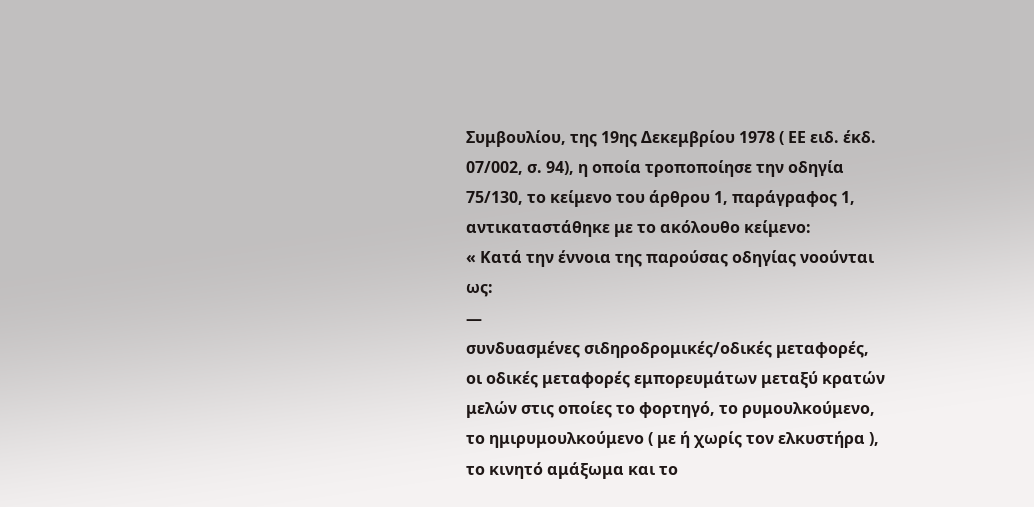Συμβουλίου, της 19ης Δεκεμβρίου 1978 ( ΕΕ ειδ. έκδ. 07/002, σ. 94), η οποία τροποποίησε την οδηγία 75/130, το κείμενο του άρθρου 1, παράγραφος 1, αντικαταστάθηκε με το ακόλουθο κείμενο:
« Κατά την έννοια της παρούσας οδηγίας νοούνται ως:
—
συνδυασμένες σιδηροδρομικές/οδικές μεταφορές, οι οδικές μεταφορές εμπορευμάτων μεταξύ κρατών μελών στις οποίες το φορτηγό, το ρυμουλκούμενο, το ημιρυμουλκούμενο ( με ή χωρίς τον ελκυστήρα ), το κινητό αμάξωμα και το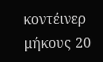κοντέινερ μήκους 20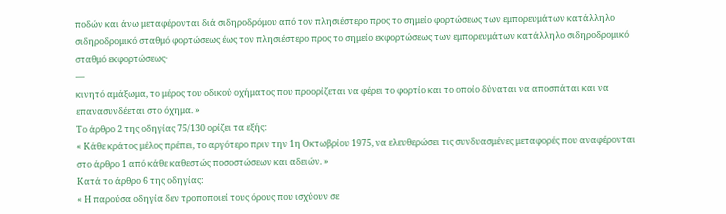ποδών και άνω μεταφέρονται διά σιδηροδρόμου από τον πλησιέστερο προς το σημείο φορτώσεως των εμπορευμάτων κατάλληλο σιδηροδρομικό σταθμό φορτώσεως έως τον πλησιέστερο προς το σημείο εκφορτώσεως των εμπορευμάτων κατάλληλο σιδηροδρομικό σταθμό εκφορτώσεως·
—
κινητό αμάξωμα, το μέρος του οδικού οχήματος που προορίζεται να φέρει το φορτίο και το οποίο δύναται να αποσπάται και να επανασυνδέεται στο όχημα. »
Το άρθρο 2 της οδηγίας 75/130 ορίζει τα εξής:
« Κάθε κράτος μέλος πρέπει, το αργότερο πριν την 1η Οκτωβρίου 1975, να ελευθερώσει τις συνδυασμένες μεταφορές που αναφέρονται στο άρθρο 1 από κάθε καθεστώς ποσοστώσεων και αδειών. »
Κατά το άρθρο 6 της οδηγίας:
« Η παρούσα οδηγία δεν τροποποιεί τους όρους που ισχύουν σε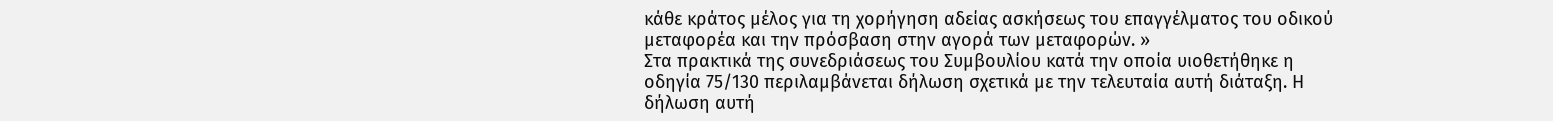κάθε κράτος μέλος για τη χορήγηση αδείας ασκήσεως του επαγγέλματος του οδικού μεταφορέα και την πρόσβαση στην αγορά των μεταφορών. »
Στα πρακτικά της συνεδριάσεως του Συμβουλίου κατά την οποία υιοθετήθηκε η οδηγία 75/130 περιλαμβάνεται δήλωση σχετικά με την τελευταία αυτή διάταξη. Η δήλωση αυτή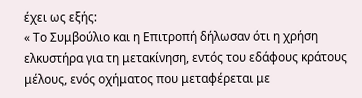έχει ως εξής:
« Το Συμβούλιο και η Επιτροπή δήλωσαν ότι η χρήση ελκυστήρα για τη μετακίνηση, εντός του εδάφους κράτους μέλους, ενός οχήματος που μεταφέρεται με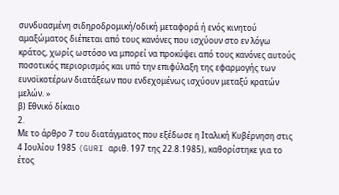συνδυασμένη σιδηροδρομική/οδική μεταφορά ή ενός κινητού αμαξώματος διέπεται από τους κανόνες που ισχύουν στο εν λόγω κράτος, χωρίς ωστόσο να μπορεί να προκύψει από τους κανόνες αυτούς ποσοτικός περιορισμός και υπό την επιφύλαξη της εφαρμογής των ευνοϊκοτέρων διατάξεων που ενδεχομένως ισχύουν μεταξύ κρατών μελών. »
β) Εθνικό δίκαιο
2.
Με το άρθρο 7 του διατάγματος που εξέδωσε η Ιταλική Κυβέρνηση στις 4 Ιουλίου 1985 (GURI αριθ. 197 της 22.8.1985), καθορίστηκε για το έτος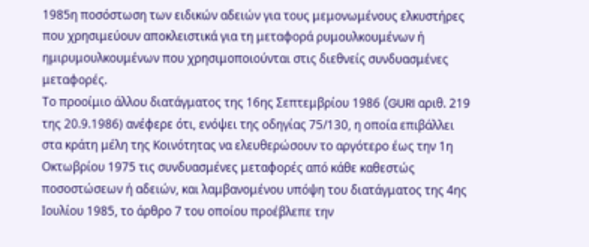1985η ποσόστωση των ειδικών αδειών για τους μεμονωμένους ελκυστήρες που χρησιμεύουν αποκλειστικά για τη μεταφορά ρυμουλκουμένων ή ημιρυμουλκουμένων που χρησιμοποιούνται στις διεθνείς συνδυασμένες μεταφορές.
Το προοίμιο άλλου διατάγματος της 16ης Σεπτεμβρίου 1986 (GURI αριθ. 219 της 20.9.1986) ανέφερε ότι, ενόψει της οδηγίας 75/130, η οποία επιβάλλει στα κράτη μέλη της Κοινότητας να ελευθερώσουν το αργότερο έως την 1η Οκτωβρίου 1975 τις συνδυασμένες μεταφορές από κάθε καθεστώς ποσοστώσεων ή αδειών, και λαμβανομένου υπόψη του διατάγματος της 4ης Ιουλίου 1985, το άρθρο 7 του οποίου προέβλεπε την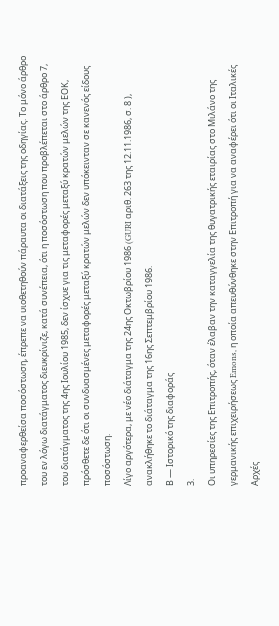προαναφερθείσα ποσόστωση, έπρεπε να υιοθετηθούν πάραυτα οι διατάξεις της οδηγίας. Το μόνο άρθρο του εν λόγω διατάγματος διευκρίνιζε, κατά συνέπεια, ότι η ποσόστωση που προβλέπεται στο άρθρο 7, του διατάγματος της 4ης Ιουλίου 1985, δεν ίσχυε για τις μεταφορές μεταξύ κρατών μελών της ΕΟΚ, πρόσθετε δε ότι οι συνδυασμένες μεταφορές μεταξύ κρατών μελών δεν υπόκεινταν σε κανενός είδους ποσόστωση.
Λίγο αργότερα, με νέο διάταγμα της 24ης Οκτωβρίου 1986 (GURI αριθ. 263 της 12.11.1986, σ. 8 ), ανακλήθηκε το διάταγμα της 16ης Σεπτεμβρίου 1986.
Β — Ιστορικό της διαφοράς
3.
Οι υπηρεσίες της Επιτροπής, όταν έλαβαν την καταγγελία της θυγατρικής εταιρίας στο Μιλάνο της γερμανικής επιχειρήσεως Emons, η οποία απευθύνθηκε στην Επιτροπή για να αναφέρει ότι οι Ιταλικές Αρχές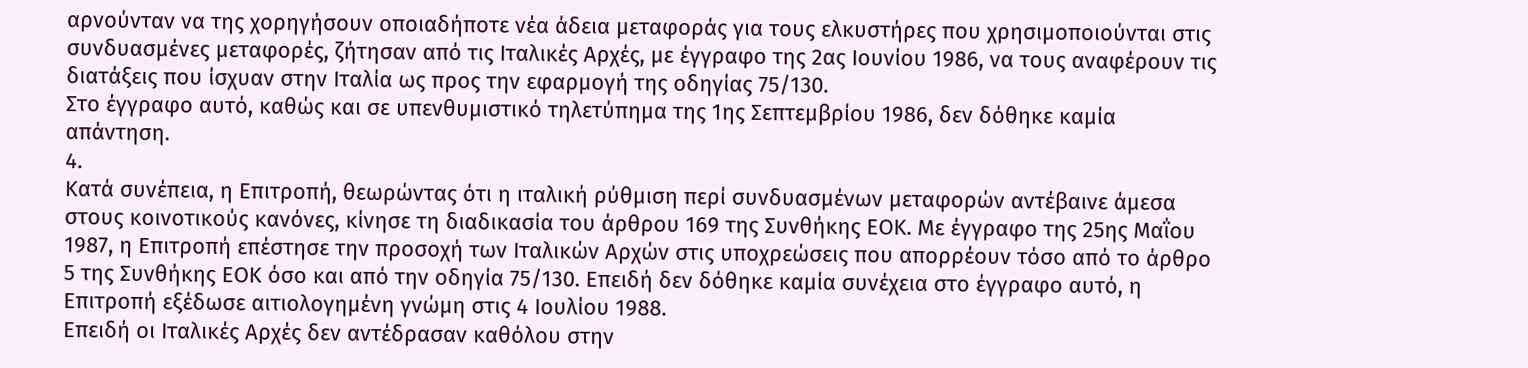αρνούνταν να της χορηγήσουν οποιαδήποτε νέα άδεια μεταφοράς για τους ελκυστήρες που χρησιμοποιούνται στις συνδυασμένες μεταφορές, ζήτησαν από τις Ιταλικές Αρχές, με έγγραφο της 2ας Ιουνίου 1986, να τους αναφέρουν τις διατάξεις που ίσχυαν στην Ιταλία ως προς την εφαρμογή της οδηγίας 75/130.
Στο έγγραφο αυτό, καθώς και σε υπενθυμιστικό τηλετύπημα της 1ης Σεπτεμβρίου 1986, δεν δόθηκε καμία απάντηση.
4.
Κατά συνέπεια, η Επιτροπή, θεωρώντας ότι η ιταλική ρύθμιση περί συνδυασμένων μεταφορών αντέβαινε άμεσα στους κοινοτικούς κανόνες, κίνησε τη διαδικασία του άρθρου 169 της Συνθήκης ΕΟΚ. Με έγγραφο της 25ης Μαΐου 1987, η Επιτροπή επέστησε την προσοχή των Ιταλικών Αρχών στις υποχρεώσεις που απορρέουν τόσο από το άρθρο 5 της Συνθήκης ΕΟΚ όσο και από την οδηγία 75/130. Επειδή δεν δόθηκε καμία συνέχεια στο έγγραφο αυτό, η Επιτροπή εξέδωσε αιτιολογημένη γνώμη στις 4 Ιουλίου 1988.
Επειδή οι Ιταλικές Αρχές δεν αντέδρασαν καθόλου στην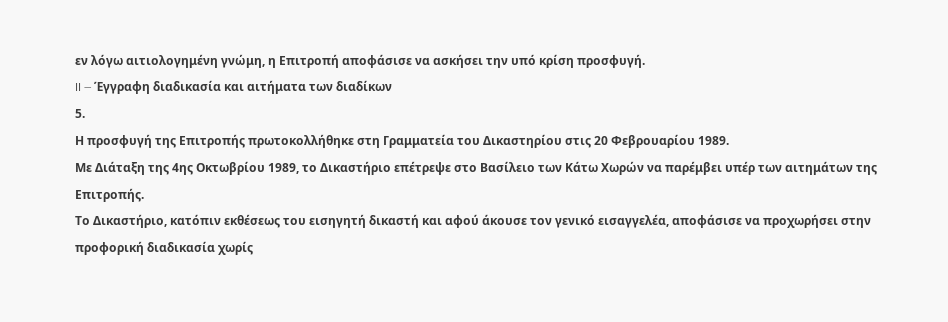εν λόγω αιτιολογημένη γνώμη, η Επιτροπή αποφάσισε να ασκήσει την υπό κρίση προσφυγή.
II — Έγγραφη διαδικασία και αιτήματα των διαδίκων
5.
Η προσφυγή της Επιτροπής πρωτοκολλήθηκε στη Γραμματεία του Δικαστηρίου στις 20 Φεβρουαρίου 1989.
Με Διάταξη της 4ης Οκτωβρίου 1989, το Δικαστήριο επέτρεψε στο Βασίλειο των Κάτω Χωρών να παρέμβει υπέρ των αιτημάτων της Επιτροπής.
Το Δικαστήριο, κατόπιν εκθέσεως του εισηγητή δικαστή και αφού άκουσε τον γενικό εισαγγελέα, αποφάσισε να προχωρήσει στην προφορική διαδικασία χωρίς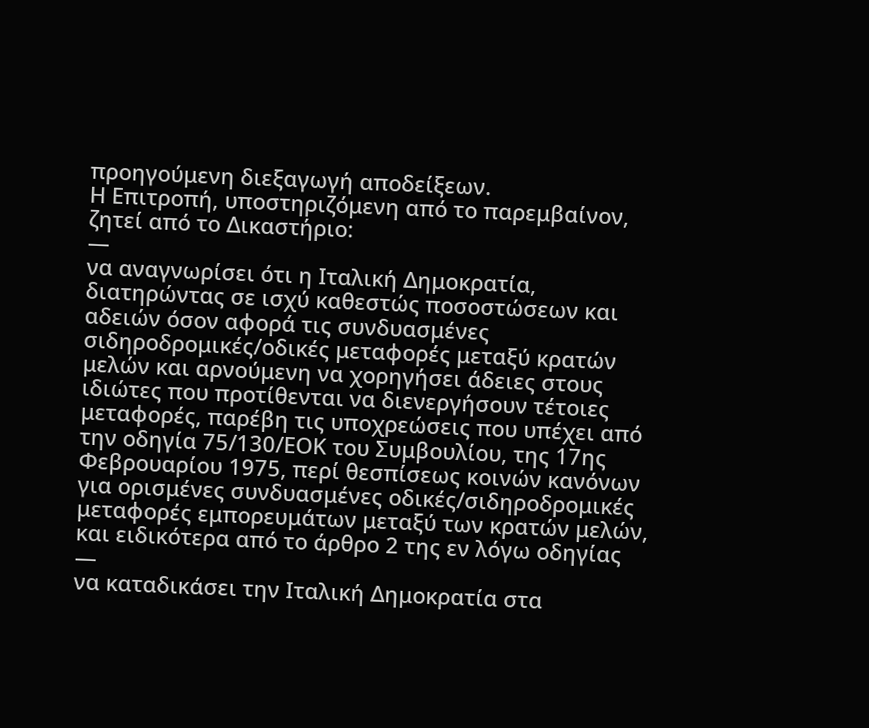προηγούμενη διεξαγωγή αποδείξεων.
Η Επιτροπή, υποστηριζόμενη από το παρεμβαίνον, ζητεί από το Δικαστήριο:
—
να αναγνωρίσει ότι η Ιταλική Δημοκρατία, διατηρώντας σε ισχύ καθεστώς ποσοστώσεων και αδειών όσον αφορά τις συνδυασμένες σιδηροδρομικές/οδικές μεταφορές μεταξύ κρατών μελών και αρνούμενη να χορηγήσει άδειες στους ιδιώτες που προτίθενται να διενεργήσουν τέτοιες μεταφορές, παρέβη τις υποχρεώσεις που υπέχει από την οδηγία 75/130/ΕΟΚ του Συμβουλίου, της 17ης Φεβρουαρίου 1975, περί θεσπίσεως κοινών κανόνων για ορισμένες συνδυασμένες οδικές/σιδηροδρομικές μεταφορές εμπορευμάτων μεταξύ των κρατών μελών, και ειδικότερα από το άρθρο 2 της εν λόγω οδηγίας
—
να καταδικάσει την Ιταλική Δημοκρατία στα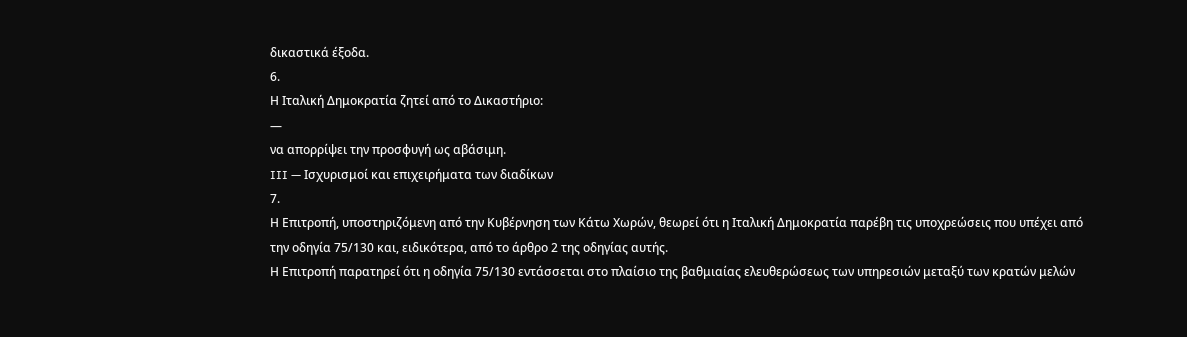δικαστικά έξοδα.
6.
Η Ιταλική Δημοκρατία ζητεί από το Δικαστήριο:
—
να απορρίψει την προσφυγή ως αβάσιμη.
III — Ισχυρισμοί και επιχειρήματα των διαδίκων
7.
Η Επιτροπή, υποστηριζόμενη από την Κυβέρνηση των Κάτω Χωρών, θεωρεί ότι η Ιταλική Δημοκρατία παρέβη τις υποχρεώσεις που υπέχει από την οδηγία 75/130 και, ειδικότερα, από το άρθρο 2 της οδηγίας αυτής.
Η Επιτροπή παρατηρεί ότι η οδηγία 75/130 εντάσσεται στο πλαίσιο της βαθμιαίας ελευθερώσεως των υπηρεσιών μεταξύ των κρατών μελών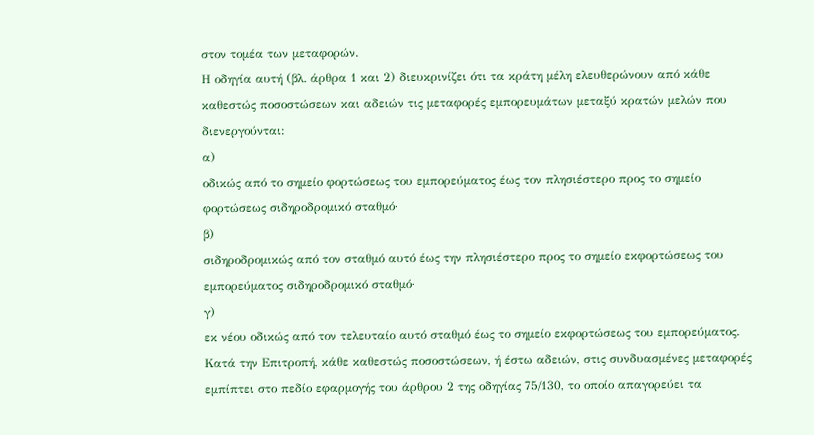στον τομέα των μεταφορών.
Η οδηγία αυτή (βλ. άρθρα 1 και 2) διευκρινίζει ότι τα κράτη μέλη ελευθερώνουν από κάθε καθεστώς ποσοστώσεων και αδειών τις μεταφορές εμπορευμάτων μεταξύ κρατών μελών που διενεργούνται:
α)
οδικώς από το σημείο φορτώσεως του εμπορεύματος έως τον πλησιέστερο προς το σημείο φορτώσεως σιδηροδρομικό σταθμό·
β)
σιδηροδρομικώς από τον σταθμό αυτό έως την πλησιέστερο προς το σημείο εκφορτώσεως του εμπορεύματος σιδηροδρομικό σταθμό·
γ)
εκ νέου οδικώς από τον τελευταίο αυτό σταθμό έως το σημείο εκφορτώσεως του εμπορεύματος.
Κατά την Επιτροπή, κάθε καθεστώς ποσοστώσεων, ή έστω αδειών, στις συνδυασμένες μεταφορές εμπίπτει στο πεδίο εφαρμογής του άρθρου 2 της οδηγίας 75/130, το οποίο απαγορεύει τα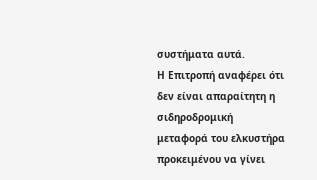συστήματα αυτά.
Η Επιτροπή αναφέρει ότι δεν είναι απαραίτητη η σιδηροδρομική μεταφορά του ελκυστήρα προκειμένου να γίνει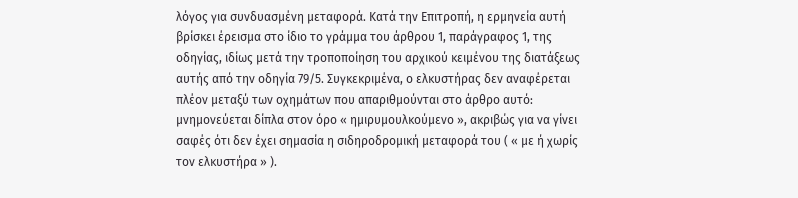λόγος για συνδυασμένη μεταφορά. Κατά την Επιτροπή, η ερμηνεία αυτή βρίσκει έρεισμα στο ίδιο το γράμμα του άρθρου 1, παράγραφος 1, της οδηγίας, ιδίως μετά την τροποποίηση του αρχικού κειμένου της διατάξεως αυτής από την οδηγία 79/5. Συγκεκριμένα, ο ελκυστήρας δεν αναφέρεται πλέον μεταξύ των οχημάτων που απαριθμούνται στο άρθρο αυτό: μνημονεύεται δίπλα στον όρο « ημιρυμουλκούμενο », ακριβώς για να γίνει σαφές ότι δεν έχει σημασία η σιδηροδρομική μεταφορά του ( « με ή χωρίς τον ελκυστήρα » ).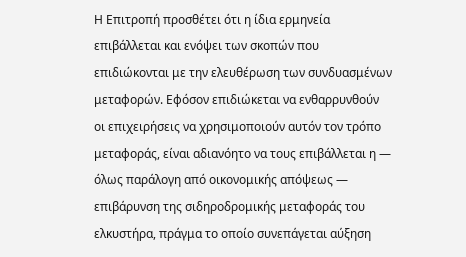Η Επιτροπή προσθέτει ότι η ίδια ερμηνεία επιβάλλεται και ενόψει των σκοπών που επιδιώκονται με την ελευθέρωση των συνδυασμένων μεταφορών. Εφόσον επιδιώκεται να ενθαρρυνθούν οι επιχειρήσεις να χρησιμοποιούν αυτόν τον τρόπο μεταφοράς, είναι αδιανόητο να τους επιβάλλεται η — όλως παράλογη από οικονομικής απόψεως — επιβάρυνση της σιδηροδρομικής μεταφοράς του ελκυστήρα, πράγμα το οποίο συνεπάγεται αύξηση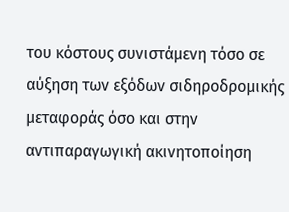του κόστους συνιστάμενη τόσο σε αύξηση των εξόδων σιδηροδρομικής μεταφοράς όσο και στην αντιπαραγωγική ακινητοποίηση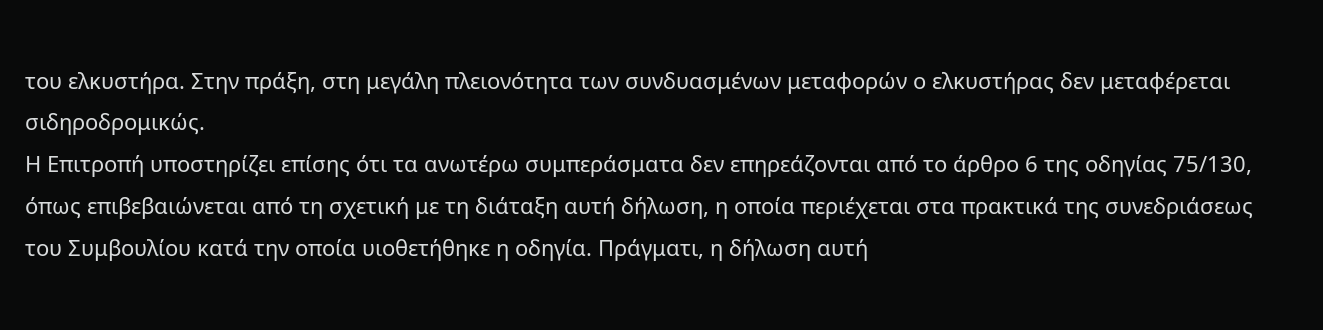του ελκυστήρα. Στην πράξη, στη μεγάλη πλειονότητα των συνδυασμένων μεταφορών ο ελκυστήρας δεν μεταφέρεται σιδηροδρομικώς.
Η Επιτροπή υποστηρίζει επίσης ότι τα ανωτέρω συμπεράσματα δεν επηρεάζονται από το άρθρο 6 της οδηγίας 75/130, όπως επιβεβαιώνεται από τη σχετική με τη διάταξη αυτή δήλωση, η οποία περιέχεται στα πρακτικά της συνεδριάσεως του Συμβουλίου κατά την οποία υιοθετήθηκε η οδηγία. Πράγματι, η δήλωση αυτή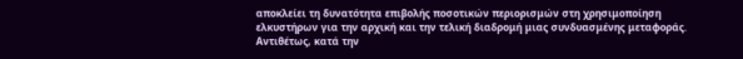αποκλείει τη δυνατότητα επιβολής ποσοτικών περιορισμών στη χρησιμοποίηση ελκυστήρων για την αρχική και την τελική διαδρομή μιας συνδυασμένης μεταφοράς.
Αντιθέτως, κατά την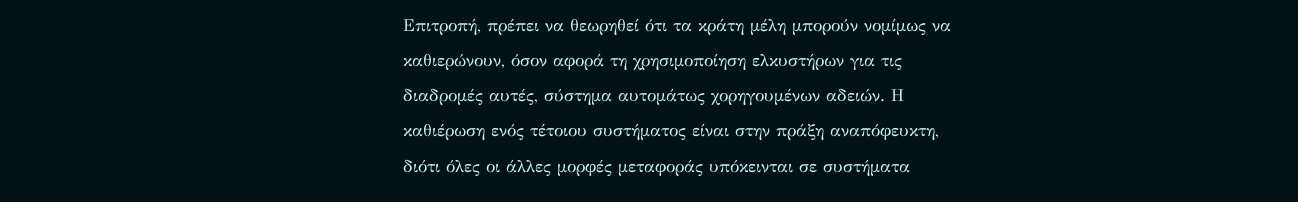Επιτροπή, πρέπει να θεωρηθεί ότι τα κράτη μέλη μπορούν νομίμως να καθιερώνουν, όσον αφορά τη χρησιμοποίηση ελκυστήρων για τις διαδρομές αυτές, σύστημα αυτομάτως χορηγουμένων αδειών. Η καθιέρωση ενός τέτοιου συστήματος είναι στην πράξη αναπόφευκτη, διότι όλες οι άλλες μορφές μεταφοράς υπόκεινται σε συστήματα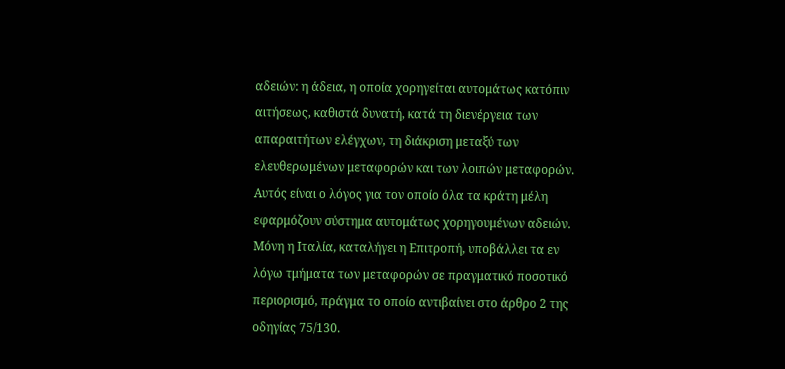αδειών: η άδεια, η οποία χορηγείται αυτομάτως κατόπιν αιτήσεως, καθιστά δυνατή, κατά τη διενέργεια των απαραιτήτων ελέγχων, τη διάκριση μεταξύ των ελευθερωμένων μεταφορών και των λοιπών μεταφορών. Αυτός είναι ο λόγος για τον οποίο όλα τα κράτη μέλη εφαρμόζουν σύστημα αυτομάτως χορηγουμένων αδειών. Μόνη η Ιταλία, καταλήγει η Επιτροπή, υποβάλλει τα εν λόγω τμήματα των μεταφορών σε πραγματικό ποσοτικό περιορισμό, πράγμα το οποίο αντιβαίνει στο άρθρο 2 της οδηγίας 75/130.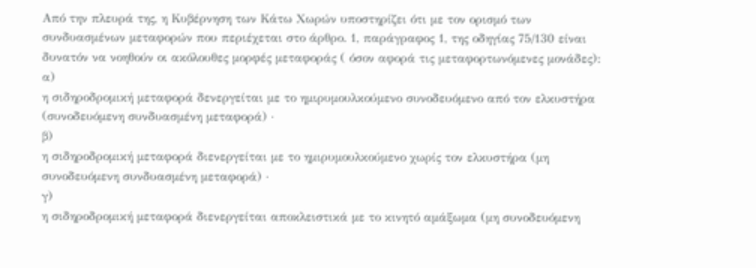Από την πλευρά της, η Κυβέρνηση των Κάτω Χωρών υποστηρίζει ότι με τον ορισμό των συνδυασμένων μεταφορών που περιέχεται στο άρθρο. 1, παράγραφος 1, της οδηγίας 75/130 είναι δυνατόν να νοηθούν οι ακόλουθες μορφές μεταφοράς ( όσον αφορά τις μεταφορτωνόμενες μονάδες):
α)
η σιδηροδρομική μεταφορά δενεργείται με το ημιρυμουλκούμενο συνοδευόμενο από τον ελκυστήρα (συνοδευόμενη συνδυασμένη μεταφορά) ·
β)
η σιδηροδρομική μεταφορά διενεργείται με το ημιρυμουλκούμενο χωρίς τον ελκυστήρα (μη συνοδευόμενη συνδυασμένη μεταφορά) ·
γ)
η σιδηροδρομική μεταφορά διενεργείται αποκλειστικά με το κινητό αμάξωμα (μη συνοδευόμενη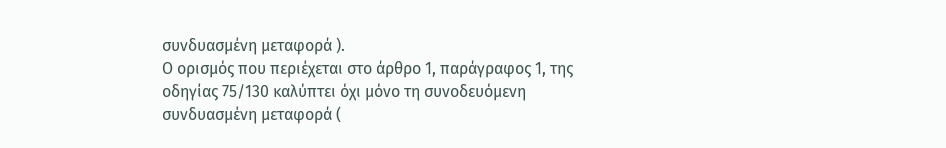συνδυασμένη μεταφορά ).
Ο ορισμός που περιέχεται στο άρθρο 1, παράγραφος 1, της οδηγίας 75/130 καλύπτει όχι μόνο τη συνοδευόμενη συνδυασμένη μεταφορά (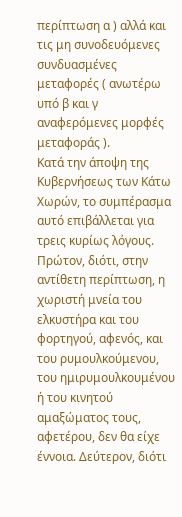περίπτωση α ) αλλά και τις μη συνοδευόμενες συνδυασμένες μεταφορές ( ανωτέρω υπό β και γ αναφερόμενες μορφές μεταφοράς ).
Κατά την άποψη της Κυβερνήσεως των Κάτω Χωρών, το συμπέρασμα αυτό επιβάλλεται για τρεις κυρίως λόγους. Πρώτον, διότι, στην αντίθετη περίπτωση, η χωριστή μνεία του ελκυστήρα και του φορτηγού, αφενός, και του ρυμουλκούμενου, του ημιρυμουλκουμένου ή του κινητού αμαξώματος τους, αφετέρου, δεν θα είχε έννοια. Δεύτερον, διότι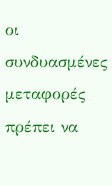οι συνδυασμένες μεταφορές πρέπει να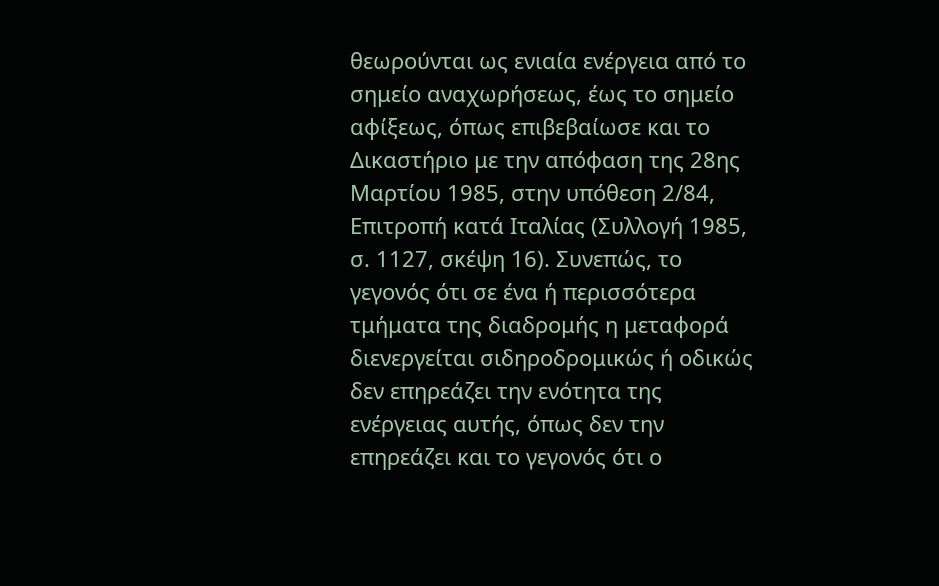θεωρούνται ως ενιαία ενέργεια από το σημείο αναχωρήσεως, έως το σημείο αφίξεως, όπως επιβεβαίωσε και το Δικαστήριο με την απόφαση της 28ης Μαρτίου 1985, στην υπόθεση 2/84, Επιτροπή κατά Ιταλίας (Συλλογή 1985, σ. 1127, σκέψη 16). Συνεπώς, το γεγονός ότι σε ένα ή περισσότερα τμήματα της διαδρομής η μεταφορά διενεργείται σιδηροδρομικώς ή οδικώς δεν επηρεάζει την ενότητα της ενέργειας αυτής, όπως δεν την επηρεάζει και το γεγονός ότι ο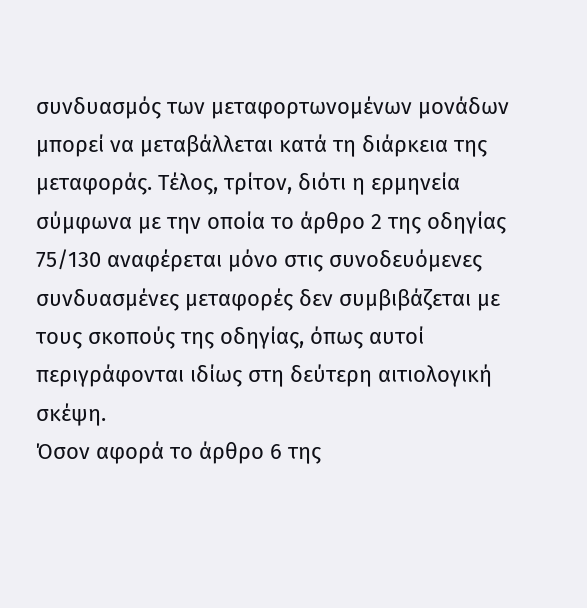συνδυασμός των μεταφορτωνομένων μονάδων μπορεί να μεταβάλλεται κατά τη διάρκεια της μεταφοράς. Τέλος, τρίτον, διότι η ερμηνεία σύμφωνα με την οποία το άρθρο 2 της οδηγίας 75/130 αναφέρεται μόνο στις συνοδευόμενες συνδυασμένες μεταφορές δεν συμβιβάζεται με τους σκοπούς της οδηγίας, όπως αυτοί περιγράφονται ιδίως στη δεύτερη αιτιολογική σκέψη.
Όσον αφορά το άρθρο 6 της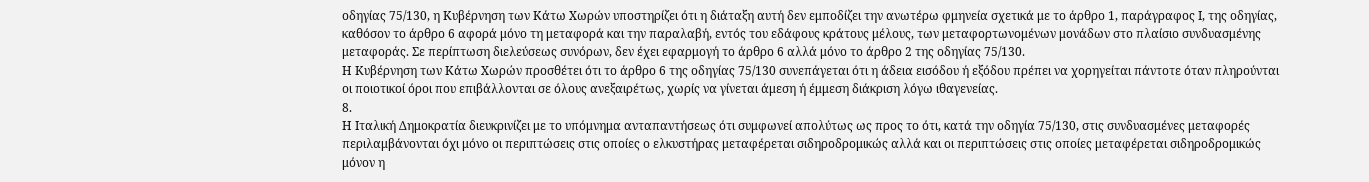οδηγίας 75/130, η Κυβέρνηση των Κάτω Χωρών υποστηρίζει ότι η διάταξη αυτή δεν εμποδίζει την ανωτέρω φμηνεία σχετικά με το άρθρο 1, παράγραφος Ι, της οδηγίας, καθόσον το άρθρο 6 αφορά μόνο τη μεταφορά και την παραλαβή, εντός του εδάφους κράτους μέλους, των μεταφορτωνομένων μονάδων στο πλαίσιο συνδυασμένης μεταφοράς. Σε περίπτωση διελεύσεως συνόρων, δεν έχει εφαρμογή το άρθρο 6 αλλά μόνο το άρθρο 2 της οδηγίας 75/130.
Η Κυβέρνηση των Κάτω Χωρών προσθέτει ότι το άρθρο 6 της οδηγίας 75/130 συνεπάγεται ότι η άδεια εισόδου ή εξόδου πρέπει να χορηγείται πάντοτε όταν πληρούνται οι ποιοτικοί όροι που επιβάλλονται σε όλους ανεξαιρέτως, χωρίς να γίνεται άμεση ή έμμεση διάκριση λόγω ιθαγενείας.
8.
Η Ιταλική Δημοκρατία διευκρινίζει με το υπόμνημα ανταπαντήσεως ότι συμφωνεί απολύτως ως προς το ότι, κατά την οδηγία 75/130, στις συνδυασμένες μεταφορές περιλαμβάνονται όχι μόνο οι περιπτώσεις στις οποίες ο ελκυστήρας μεταφέρεται σιδηροδρομικώς αλλά και οι περιπτώσεις στις οποίες μεταφέρεται σιδηροδρομικώς μόνον η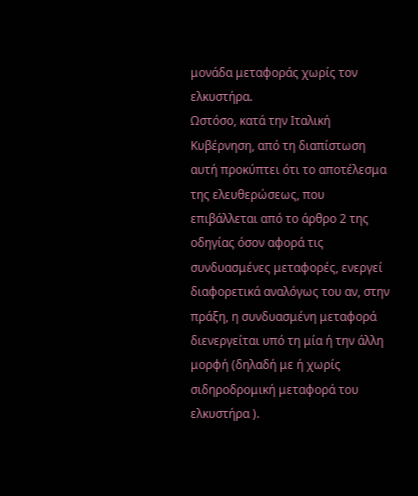μονάδα μεταφοράς χωρίς τον ελκυστήρα.
Ωστόσο, κατά την Ιταλική Κυβέρνηση, από τη διαπίστωση αυτή προκύπτει ότι το αποτέλεσμα της ελευθερώσεως, που επιβάλλεται από το άρθρο 2 της οδηγίας όσον αφορά τις συνδυασμένες μεταφορές, ενεργεί διαφορετικά αναλόγως του αν, στην πράξη, η συνδυασμένη μεταφορά διενεργείται υπό τη μία ή την άλλη μορφή (δηλαδή με ή χωρίς σιδηροδρομική μεταφορά του ελκυστήρα ).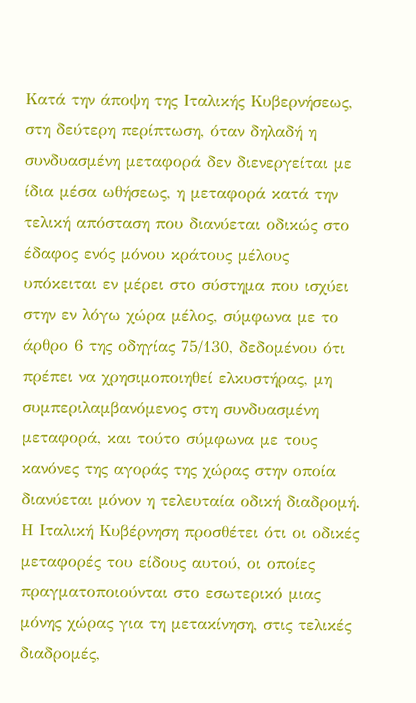Κατά την άποψη της Ιταλικής Κυβερνήσεως, στη δεύτερη περίπτωση, όταν δηλαδή η συνδυασμένη μεταφορά δεν διενεργείται με ίδια μέσα ωθήσεως, η μεταφορά κατά την τελική απόσταση που διανύεται οδικώς στο έδαφος ενός μόνου κράτους μέλους υπόκειται εν μέρει στο σύστημα που ισχύει στην εν λόγω χώρα μέλος, σύμφωνα με το άρθρο 6 της οδηγίας 75/130, δεδομένου ότι πρέπει να χρησιμοποιηθεί ελκυστήρας, μη συμπεριλαμβανόμενος στη συνδυασμένη μεταφορά, και τούτο σύμφωνα με τους κανόνες της αγοράς της χώρας στην οποία διανύεται μόνον η τελευταία οδική διαδρομή.
Η Ιταλική Κυβέρνηση προσθέτει ότι οι οδικές μεταφορές του είδους αυτού, οι οποίες πραγματοποιούνται στο εσωτερικό μιας μόνης χώρας για τη μετακίνηση, στις τελικές διαδρομές,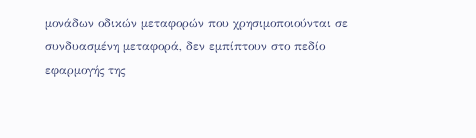μονάδων οδικών μεταφορών που χρησιμοποιούνται σε συνδυασμένη μεταφορά, δεν εμπίπτουν στο πεδίο εφαρμογής της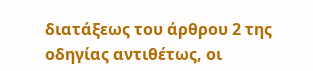διατάξεως του άρθρου 2 της οδηγίας αντιθέτως, οι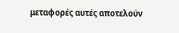μεταφορές αυτές αποτελούν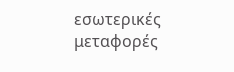εσωτερικές μεταφορές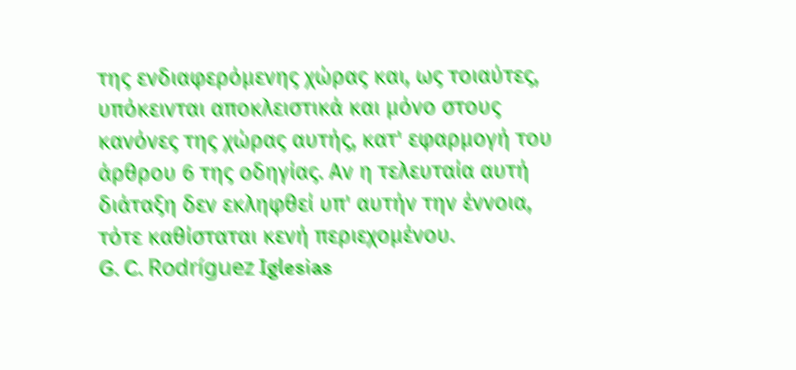της ενδιαφερόμενης χώρας και, ως τοιαύτες, υπόκεινται αποκλειστικά και μόνο στους κανόνες της χώρας αυτής, κατ' εφαρμογή του άρθρου 6 της οδηγίας. Αν η τελευταία αυτή διάταξη δεν εκληφθεί υπ' αυτήν την έννοια, τότε καθίσταται κενή περιεχομένου.
G. C. Rodríguez Iglesias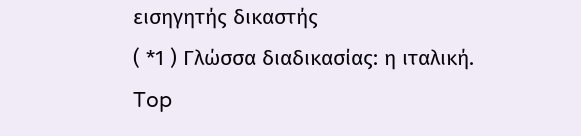εισηγητής δικαστής
( *1 ) Γλώσσα διαδικασίας: η ιταλική.
Top